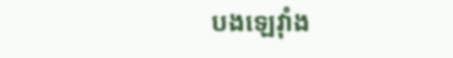បងឡេវុាំង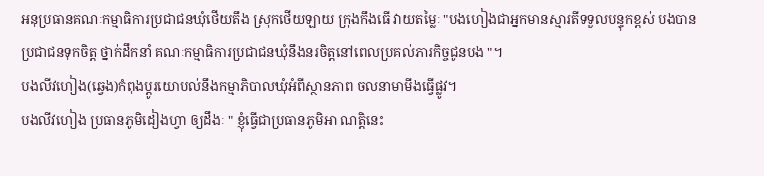អនុប្រធានគណៈកម្មាធិការប្រជាជនឃុំថើយតឹង ស្រុកថើយឡាយ ក្រុងកឹងធើ វាយតម្លៃៈ "បងហៀងជាអ្នកមានស្មារតីទទួលបន្ទុកខ្ពស់ បងបានប្រជាជនទុកចិត្ត ថ្នាក់ដឹកនាំ គណៈកម្មាធិការប្រជាជនឃុំនឹងនរចិត្តនៅពេលប្រគល់ភារកិច្ចជូនបង "។
បងលីវហៀង(ឆ្វេង)កំពុងប្តូរយោបល់នឹងកម្មាភិបាលឃុំអំពីស្ថានភាព ចលនាមាមីងធ្វើផ្លូវ។
បងលីវហៀង ប្រធានភូមិដៀងហ្វា ឲ្យដឹងៈ " ខ្ញុំធ្វើជាប្រធានភូមិអា ណត្តិនេះ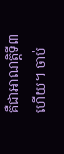គឺជាអាណត្តិទី៣ហើយ។ ចាប់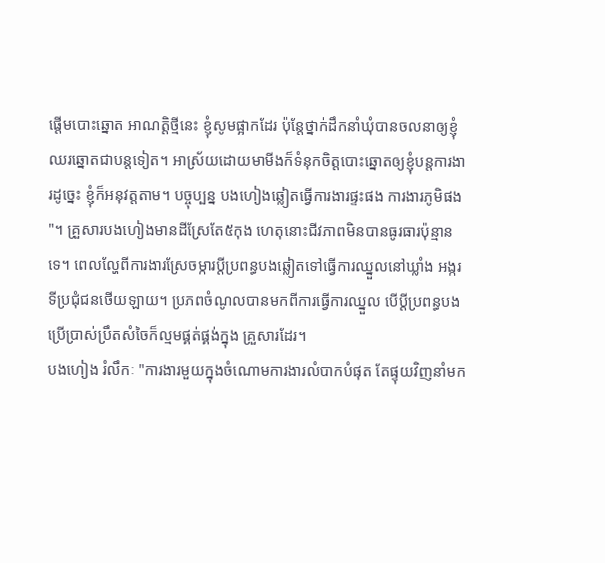ផ្ដើមបោះឆ្នោត អាណត្តិថ្មីនេះ ខ្ញុំសូមផ្អាកដែរ ប៉ុន្តែថ្នាក់ដឹកនាំឃុំបានចលនាឲ្យខ្ញុំឈរឆ្នោតជាបន្តទៀត។ អាស្រ័យដោយមាមីងក៏ទំនុកចិត្តបោះឆ្នោតឲ្យខ្ញុំបន្តការងារដូច្នេះ ខ្ញុំក៏អនុវត្តតាម។ បច្ចុប្បន្ន បងហៀងឆ្លៀតធ្វើការងារផ្ទះផង ការងារភូមិផង "។ គ្រួសារបងហៀងមានដីស្រែតែ៥កុង ហេតុនោះជីវភាពមិនបានធូរធារប៉ុន្មានទេ។ ពេលល្ហែពីការងារស្រែចម្ការប្ដីប្រពន្ធបងឆ្លៀតទៅធ្វើការឈ្នួលនៅឃ្លាំង អង្ករទីប្រជុំជនថើយឡាយ។ ប្រភពចំណូលបានមកពីការធ្វើការឈ្នួល បើប្ដីប្រពន្ធបងប្រើប្រាស់ប្រឹតសំចៃក៏ល្មមផ្គត់ផ្គង់ក្នុង គ្រួសារដែរ។
បងហៀង រំលឹកៈ "ការងារមួយក្នុងចំណោមការងារលំបាកបំផុត តែផ្ទុយវិញនាំមក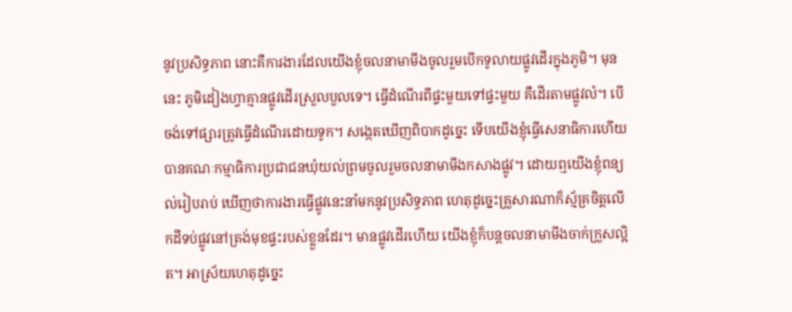នូវប្រសិទ្ធភាព នោះគឺការងារដែលយើងខ្ញុំចលនាមាមីងចូលរួមបើកទូលាយផ្លូវដើរក្នុងភូមិ។ មុននេះ ភូមិដៀងហ្វាគ្មានផ្លូវដើរស្រួលបួលទេ។ ធ្វើដំណើរពីផ្ទះមួយទៅផ្ទះមួយ គឺដើរតាមផ្លូវលំ។ បើចង់ទៅផ្សារត្រូវធ្វើដំណើរដោយទូក។ សង្កេតឃើញពិបាកដូច្នេះ ទើបយើងខ្ញុំធ្វើសេនាធិការហើយបានគណៈកម្មាធិការប្រជាជនឃុំយល់ព្រមចូលរួមចលនាមាមីងកសាងផ្លូវ។ ដោយឮយើងខ្ញុំពន្យល់រៀបរាប់ ឃើញថាការងារធ្វើផ្លូវនេះនាំមកនូវប្រសិទ្ធភាព ហេតុដូច្នេះគ្រួសារណាក៏ស្ម័គ្រចិត្តលើកដីទប់ផ្លូវនៅត្រង់មុខផ្ទះរបស់ខ្លួនដែរ។ មានផ្លូវដើរហើយ យើងខ្ញុំក៏បន្តចលនាមាមីងចាក់ក្រួសល្អិត។ អាស្រ័យហេតុដូច្នេះ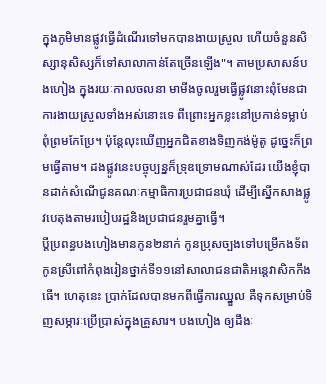ក្នុងភូមិមានផ្លូវធ្វើដំណើរទៅមកបានងាយស្រួល ហើយចំនួនសិស្សានុសិស្សក៏ទៅសាលាកាន់តែច្រើនឡើង"។ តាមប្រសាសន៍បងហៀង ក្នុងរយៈកាលចលនា មាមីងចូលរួមធ្វើផ្លូវនោះពុំមែនជាការងាយស្រួលទាំងអស់នោះទេ ពីព្រោះអ្នកខ្លះនៅប្រកាន់ទម្លាប់ពុំព្រមកែប្រែ។ ប៉ុន្តែលុះឃើញអ្នកជិតខាងទិញកង់ម៉ូតូ ដូច្នេះក៏ព្រមធ្វើតាម។ ដងផ្លូវនេះបច្ចុប្បន្នក៏ទ្រុឌទ្រោមណាស់ដែរ យើងខ្ញុំបានដាក់សំណើជូនគណៈកម្មាធិការប្រជាជនឃុំ ដើម្បីស្នើកសាងផ្លូវបេតុងតាមរបៀបរដ្ឋនិងប្រជាជនរួមគ្នាធ្វើ។
ប្ដីប្រពន្ធបងហៀងមានកូន២នាក់ កូនប្រុសច្បងទៅបម្រើកងទ័ព កូនស្រីពៅកំពុងរៀនថ្នាក់ទី១១នៅសាលាជនជាតិអន្តេវាសិកកឹងធើ។ ហេតុនេះ ប្រាក់ដែលបានមកពីធ្វើការឈ្នួល គឺទុកសម្រាប់ទិញសម្ភារៈប្រើប្រាស់ក្នុងគ្រួសារ។ បងហៀង ឲ្យដឹងៈ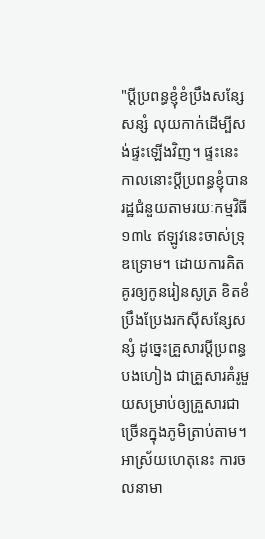"ប្ដីប្រពន្ធខ្ញុំខំប្រឹងសន្សែសន្សំ លុយកាក់ដើម្បីសង់ផ្ទះឡើងវិញ។ ផ្ទះនេះ កាលនោះប្ដីប្រពន្ធខ្ញុំបានរដ្ឋជំនួយតាមរយៈកម្មវិធី១៣៤ ឥឡូវនេះចាស់ទ្រុឌទ្រោម។ ដោយការគិតគូរឲ្យកូនរៀនសូត្រ ខិតខំប្រឹងប្រែងរកស៊ីសន្សែសន្សំ ដូច្នេះគ្រួសារប្ដីប្រពន្ធបងហៀង ជាគ្រួសារគំរូមួយសម្រាប់ឲ្យគ្រួសារជាច្រើនក្នុងភូមិត្រាប់តាម។ អាស្រ័យហេតុនេះ ការចលនាមា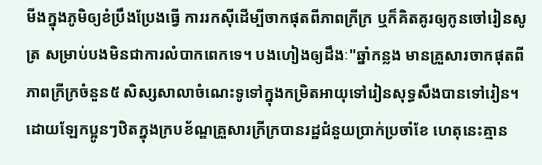មីងក្នុងភូមិឲ្យខំប្រឹងប្រែងធ្វើ ការរកស៊ីដើម្បីចាកផុតពីភាពក្រីក្រ ឬក៏គិតគូរឲ្យកូនចៅរៀនសូត្រ សម្រាប់បងមិនជាការលំបាកពេកទេ។ បងហៀងឲ្យដឹងៈ"ឆ្នាំកន្លង មានគ្រួសារចាកផុតពីភាពក្រីក្រចំនួន៥ សិស្សសាលាចំណេះទូទៅក្នុងកម្រិតអាយុទៅរៀនសុទ្ធសឹងបានទៅរៀន។ ដោយឡែកប្អូនៗឋិតក្នុងក្របខ័ណ្ឌគ្រួសារក្រីក្របានរដ្ឋជំនួយប្រាក់ប្រចាំខែ ហេតុនេះគ្មាន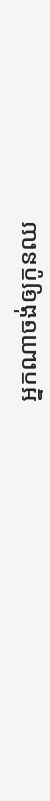អ្នកណាចង់ឲ្យកូនឈ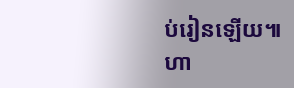ប់រៀនឡើយ៕
ហា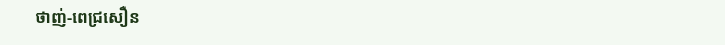ថាញ់-ពេជ្រសឿន